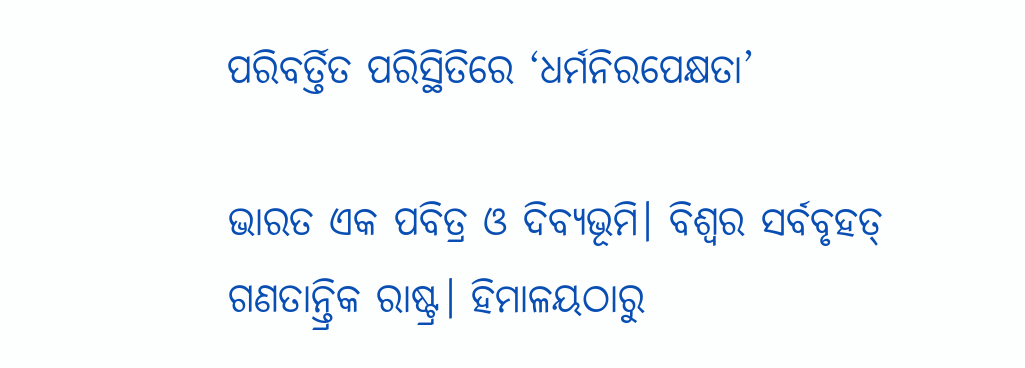ପରିବର୍ତ୍ତିତ ପରିସ୍ଥିତିରେ ‘ଧର୍ମନିରପେକ୍ଷତା’

ଭାରତ ଏକ ପବିତ୍ର ଓ ଦିବ୍ୟଭୂମି। ବିଶ୍ୱର ସର୍ବବୃହତ୍‌ ଗଣତାନ୍ତ୍ରିକ ରାଷ୍ଟ୍ର। ହିମାଳୟଠାରୁ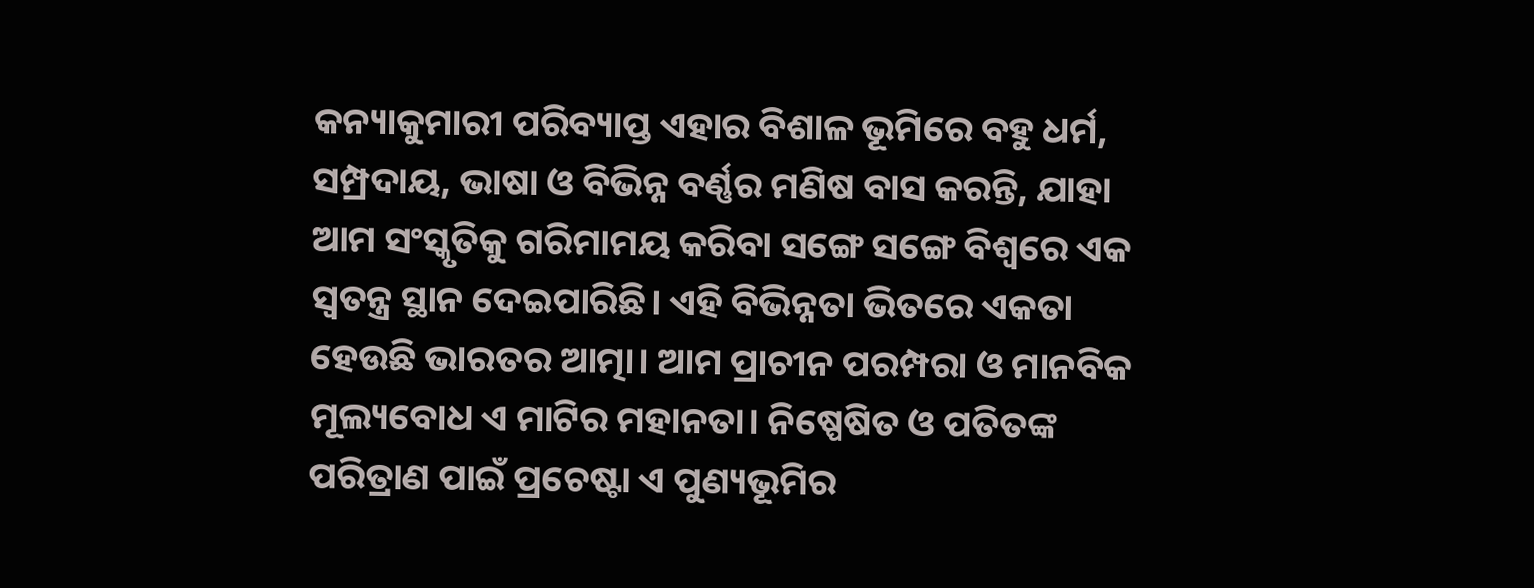କନ୍ୟାକୁମାରୀ ପରିବ୍ୟାପ୍ତ ଏହାର ବିଶାଳ ଭୂମିରେ ବହୁ ଧର୍ମ, ସମ୍ପ୍ରଦାୟ, ଭାଷା ଓ ବିଭିନ୍ନ ବର୍ଣ୍ଣର ମଣିଷ ବାସ କରନ୍ତି, ଯାହା ଆମ ସଂସ୍କୃତିକୁ ଗରିମାମୟ କରିବା ସଙ୍ଗେ ସଙ୍ଗେ ବିଶ୍ୱରେ ଏକ ସ୍ବତନ୍ତ୍ର ସ୍ଥାନ ଦେଇପାରିଛି। ଏହି ବିଭିନ୍ନତା ଭିତରେ ଏକତା ହେଉଛି ଭାରତର ଆତ୍ମା। ଆମ ପ୍ରାଚୀନ ପରମ୍ପରା ଓ ମାନବିକ ମୂଲ୍ୟବୋଧ ଏ ମାଟିର ମହାନତା। ନିଷ୍ପେଷିତ ଓ ପତିତଙ୍କ ପରିତ୍ରାଣ ପାଇଁ ପ୍ରଚେଷ୍ଟା ଏ ପୁଣ୍ୟଭୂମିର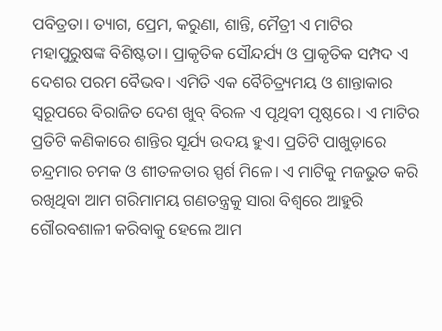ପବିତ୍ରତା। ତ୍ୟାଗ, ପ୍ରେମ, କରୁଣା, ଶାନ୍ତି, ମୈତ୍ରୀ ଏ ମାଟିର ମହାପୁରୁଷଙ୍କ ବିଶିଷ୍ଟତା। ପ୍ରାକୃତିକ ସୌନ୍ଦର୍ଯ୍ୟ ଓ ପ୍ରାକୃତିକ ସମ୍ପଦ ଏ ଦେଶର ପରମ ବୈଭବ। ଏମିତି ଏକ ବୈଚିତ୍ର୍ୟମୟ ଓ ଶାନ୍ତାକାର ସ୍ବରୂପରେ ବିରାଜିତ ଦେଶ ଖୁବ୍‌ ବିରଳ ଏ ପୃଥିବୀ ପୃଷ୍ଠରେ। ଏ ମାଟିର ପ୍ରତିଟି କଣିକାରେ ଶାନ୍ତିର ସୂର୍ଯ୍ୟ ଉଦୟ ହୁଏ। ପ୍ରତିଟି ପାଖୁଡ଼ାରେ ଚନ୍ଦ୍ରମାର ଚମକ ଓ ଶୀତଳତାର ସ୍ପର୍ଶ ମିଳେ। ଏ ମାଟିକୁ ମଜଭୁତ କରି ରଖିଥିବା ଆମ ଗରିମାମୟ ଗଣତନ୍ତ୍ରକୁ ସାରା ବିଶ୍ୱରେ ଆହୁରି ଗୌରବଶାଳୀ କରିବାକୁ ହେଲେ ଆମ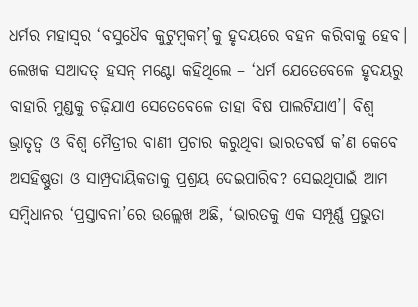ଧର୍ମର ମହାସ୍ବର ‘ବସୁଧୈବ କୁଟୁମ୍ବକମ୍‌’କୁ ହୃଦୟରେ ବହନ କରିବାକୁ ହେବ। ଲେଖକ ସଆଦତ୍‌ ହସନ୍‌ ମଣ୍ଟୋ କହିଥିଲେ – ‘ଧର୍ମ ଯେତେବେଳେ ହୃଦୟରୁ ବାହାରି ମୁଣ୍ଡକୁ ଚଢ଼ିଯାଏ ସେତେବେଳେ ତାହା ବିଷ ପାଲଟିଯାଏ’। ବିଶ୍ୱ ଭ୍ରାତୃତ୍ୱ ଓ ବିଶ୍ୱ ମୈତ୍ରୀର ବାଣୀ ପ୍ରଚାର କରୁଥିବା ଭାରତବର୍ଷ କ’ଣ କେବେ ଅସହିଷ୍ଣୁତା ଓ ସାମ୍ପ୍ରଦାୟିକତାକୁ ପ୍ରଶ୍ରୟ ଦେଇପାରିବ? ସେଇଥିପାଇଁ ଆମ ସମ୍ବିଧାନର ‘ପ୍ରସ୍ତାବନା’ରେ ଉଲ୍ଲେଖ ଅଛି, ‘ଭାରତକୁ ଏକ ସମ୍ପୂର୍ଣ୍ଣ ପ୍ରଭୁତା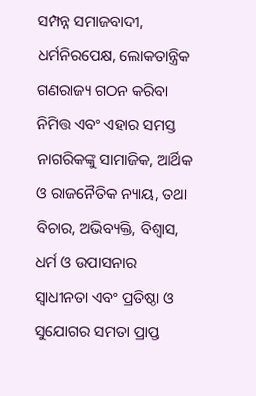ସମ୍ପନ୍ନ ସମାଜବାଦୀ, ଧର୍ମନିରପେକ୍ଷ, ଲୋକତାନ୍ତ୍ରିକ ଗଣରାଜ୍ୟ ଗଠନ କରିବା ନିମିତ୍ତ ଏବଂ ଏହାର ସମସ୍ତ ନାଗରିକଙ୍କୁ ସାମାଜିକ, ଆର୍ଥିକ ଓ ରାଜନୈତିକ ନ୍ୟାୟ, ତଥା ବିଚାର, ଅଭିବ୍ୟକ୍ତି, ବିଶ୍ୱାସ, ଧର୍ମ ଓ ଉପାସନାର ସ୍ବାଧୀନତା ଏବଂ ପ୍ରତିଷ୍ଠା ଓ ସୁଯୋଗର ସମତା ପ୍ରାପ୍ତ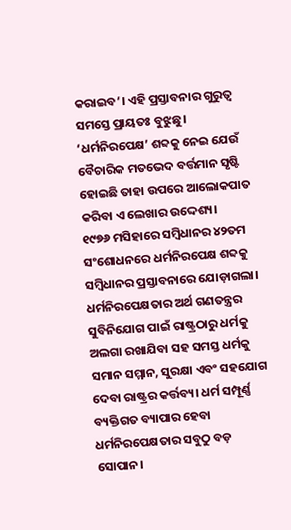କରାଇବ’। ଏହି ପ୍ରସ୍ତାବନାର ଗୁରୁତ୍ୱ ସମସ୍ତେ ପ୍ରାୟତଃ ବୁଝୁଛୁ। ‘ଧର୍ମନିରପେକ୍ଷ’ ଶବ୍ଦକୁ ନେଇ ଯେଉଁ ବୈଚାରିକ ମତଭେଦ ବର୍ତ୍ତମାନ ସୃଷ୍ଟି ହୋଇଛି ତାହା ଉପରେ ଆଲୋକପାତ କରିବା ଏ ଲେଖାର ଉଦ୍ଦେଶ୍ୟ।
୧୯୭୬ ମସିହାରେ ସମ୍ବିଧାନର ୪୨ତମ ସଂଶୋଧନରେ ଧର୍ମନିରପେକ୍ଷ ଶବ୍ଦକୁ ସମ୍ବିଧାନର ପ୍ରସ୍ତାବନାରେ ଯୋଡ଼ାଗଲା। ଧର୍ମନିରପେକ୍ଷତାର ଅର୍ଥ ଗଣତନ୍ତ୍ରର ସୁବିନିଯୋଗ ପାଇଁ ରାଷ୍ଟ୍ରଠାରୁ ଧର୍ମକୁ ଅଲଗା ରଖାଯିବା ସହ ସମସ୍ତ ଧର୍ମକୁ ସମାନ ସମ୍ମାନ, ସୁରକ୍ଷା ଏବଂ ସହଯୋଗ ଦେବା ରାଷ୍ଟ୍ରର କର୍ତ୍ତବ୍ୟ। ଧର୍ମ ସମ୍ପୂର୍ଣ୍ଣ ବ୍ୟକ୍ତିଗତ ବ୍ୟାପାର ହେବା ଧର୍ମନିରପେକ୍ଷତାର ସବୁଠୁ ବଡ଼ ସୋପାନ।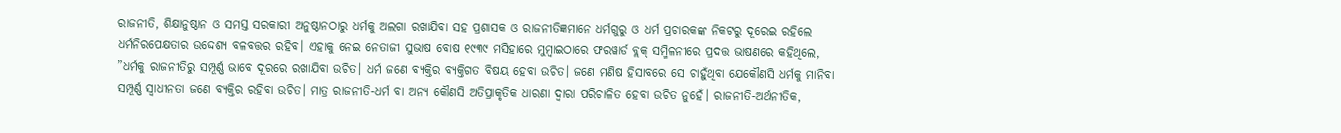ରାଜନୀତି, ଶିକ୍ଷାନୁଷ୍ଠାନ ଓ ସମସ୍ତ ସରକାରୀ ଅନୁଷ୍ଠାନଠାରୁ ଧର୍ମକୁ ଅଲଗା ରଖାଯିବା ସହ ପ୍ରଶାସକ ଓ ରାଜନୀତିଜ୍ଞମାନେ ଧର୍ମଗୁରୁ ଓ ଧର୍ମ ପ୍ରଚାରକଙ୍କ ନିକଟରୁ ଦୂରେଇ ରହିଲେ ଧର୍ମନିରପେକ୍ଷତାର ଉଦ୍ଦେଶ୍ୟ ବଳବତ୍ତର ରହିବ। ଏହାକୁ ନେଇ ନେତାଜୀ ସୁଭାଷ ବୋଷ ୧୯୩୯ ମସିହାରେ ମୁମ୍ବାଇଠାରେ ଫରୱାର୍ଡ ବ୍ଲକ୍‌ ସମ୍ମିଳନୀରେ ପ୍ରଦତ୍ତ ଭାଷଣରେ କହିଥିଲେ, ”ଧର୍ମକୁ ରାଜନୀତିରୁ ସମ୍ପୂର୍ଣ୍ଣ ଭାବେ ଦୂରରେ ରଖାଯିବା ଉଚିତ। ଧର୍ମ ଜଣେ ବ୍ୟକ୍ତିର ବ୍ୟକ୍ତିଗତ ବିଷୟ ହେବା ଉଚିତ। ଜଣେ ମଣିଷ ହିସାବରେ ସେ ଚାହୁଁଥିବା ଯେକୌଣସି ଧର୍ମକୁ ମାନିବା ସମ୍ପୂର୍ଣ୍ଣ ସ୍ବାଧୀନତା ଜଣେ ବ୍ୟକ୍ତିର ରହିବା ଉଚିତ। ମାତ୍ର ରାଜନୀତି-ଧର୍ମ ବା ଅନ୍ୟ କୌଣସି ଅତିପ୍ରାକୃତିକ ଧାରଣା ଦ୍ୱାରା ପରିଚାଳିତ ହେବା ଉଚିତ ନୁହେଁ। ରାଜନୀତି-ଅର୍ଥନୀତିକ,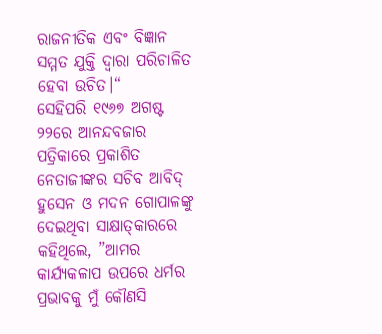ରାଜନୀତିକ ଏବଂ ବିଜ୍ଞାନ ସମ୍ମତ ଯୁକ୍ତି ଦ୍ୱାରା ପରିଚାଳିତ ହେବା ଉଚିତ।“
ସେହିପରି ୧୯୬୭ ଅଗଷ୍ଟ ୨୨ରେ ଆନନ୍ଦବଜାର ପତ୍ରିକାରେ ପ୍ରକାଶିତ ନେତାଜୀଙ୍କର ସଚିବ ଆବିଦ୍‌ ହୁସେନ ଓ ମଦନ ଗୋପାଳଙ୍କୁ ଦେଇଥିବା ସାକ୍ଷାତ୍‌କାରରେ କହିଥିଲେ, ”ଆମର କାର୍ଯ୍ୟକଳାପ ଉପରେ ଧର୍ମର ପ୍ରଭାବକୁ ମୁଁ କୌଣସି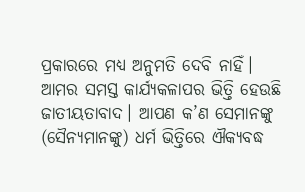ପ୍ରକାରରେ ମଧ୍ୟ ଅନୁମତି ଦେବି ନାହିଁ। ଆମର ସମସ୍ତ କାର୍ଯ୍ୟକଳାପର ଭିତ୍ତି ହେଉଛି ଜାତୀୟତାବାଦ। ଆପଣ କ’ଣ ସେମାନଙ୍କୁ (ସୈନ୍ୟମାନଙ୍କୁ) ଧର୍ମ ଭିତ୍ତିରେ ଐକ୍ୟବଦ୍ଧ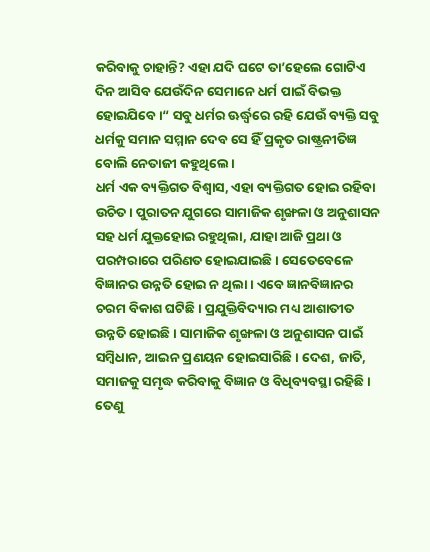କରିବାକୁ ଚାହାନ୍ତି? ଏହା ଯଦି ଘଟେ ତା’ହେଲେ ଗୋଟିଏ ଦିନ ଆସିବ ଯେଉଁଦିନ ସେମାନେ ଧର୍ମ ପାଇଁ ବିଭକ୍ତ ହୋଇଯିବେ।“ ସବୁ ଧର୍ମର ଊର୍ଦ୍ଧ୍ୱରେ ରହି ଯେଉଁ ବ୍ୟକ୍ତି ସବୁ ଧର୍ମକୁ ସମାନ ସମ୍ମାନ ଦେବ ସେ ହିଁ ପ୍ରକୃତ ରାଷ୍ଟ୍ରନୀତିଜ୍ଞ ବୋଲି ନେତାଜୀ କହୁଥିଲେ।
ଧର୍ମ ଏକ ବ୍ୟକ୍ତିଗତ ବିଶ୍ୱାସ, ଏହା ବ୍ୟକ୍ତିଗତ ହୋଇ ରହିବା ଉଚିତ। ପୁରାତନ ଯୁଗରେ ସାମାଜିକ ଶୃଙ୍ଖଳା ଓ ଅନୁଶାସନ ସହ ଧର୍ମ ଯୁକ୍ତହୋଇ ରହୁଥିଲା, ଯାହା ଆଜି ପ୍ରଥା ଓ ପରମ୍ପରାରେ ପରିଣତ ହୋଇଯାଇଛି। ସେତେବେଳେ ବିଜ୍ଞାନର ଉନ୍ନତି ହୋଇ ନ ଥିଲା। ଏବେ ଜ୍ଞାନବିଜ୍ଞାନର ଚରମ ବିକାଶ ଘଟିଛି। ପ୍ରଯୁକ୍ତିବିଦ୍ୟାର ମଧ୍ୟ ଆଶାତୀତ ଉନ୍ନତି ହୋଇଛି। ସାମାଜିକ ଶୃଙ୍ଖଳା ଓ ଅନୁଶାସନ ପାଇଁ ସମ୍ବିଧାନ, ଆଇନ ପ୍ରଣୟନ ହୋଇସାରିଛି। ଦେଶ, ଜାତି, ସମାଜକୁ ସମୃଦ୍ଧ କରିବାକୁ ବିଜ୍ଞାନ ଓ ବିଧିବ୍ୟବସ୍ଥା ରହିଛି। ତେଣୁ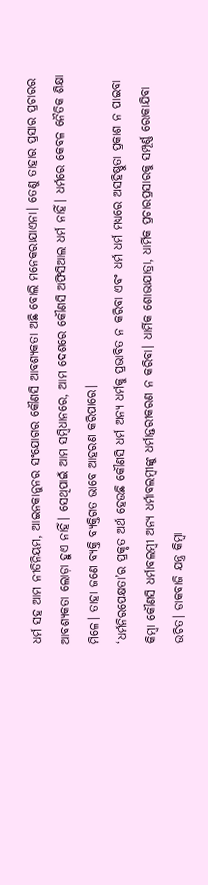ଧର୍ମ ସହ ଆମ ନୀତିନିୟମ, ଆଇନକାନୁନର ସଂଯୋଗର କୌଣସି ଆବଶ୍ୟକତା ଅଛି ବୋଲି ମନେକରାଯାଏନା। ତେଣୁ ତାହାର ପ୍ରସାର ପ୍ରଚାରର ଆବଶ୍ୟକତା ଲୋଡ଼ା ହୁଏ ନାହିଁ। ସେଥିପାଇଁ ଆମ ସମ୍ବିଧାନରେ, ଆମ ଦେଶରେ କୌଣସି ଅଫିସିଆଲ ଧର୍ମ ନାହିଁ। ଧର୍ମରେ କେବଳ ନୈତିକ ଶିକ୍ଷା ମିଳେ। ତାହା ଜଣେ ବ୍ୟକ୍ତି ବ୍ୟକ୍ତିଗତ ଭାବେ ଆହରଣ କରିପାରେ।
‘ଧର୍ମନିରପେକ୍ଷତା’ର ପ୍ରକୃତ ଅର୍ଥ ହେଉଛି କୌଣସି ଧର୍ମ ଅନ୍ୟ ଧର୍ମକୁ ପ୍ରଭାବିତ ନ କରିବା ଏବଂ ଧର୍ମ ଧର୍ମ ମଧ୍ୟରେ ଅସହିଷ୍ଣୁତା ପ୍ରକାଶ ନ ପାଇବା କିମ୍ବା କୌଣସି ଧର୍ମାବଲମ୍ବୀ ଅନ୍ୟ ଧର୍ମାବଲମ୍ବୀଙ୍କୁ ଧର୍ମାନ୍ତରୀକରଣ ନ କରିବା। ଧାର୍ମିକ ଶୋଭାଯାତ୍ରା, ଧାର୍ମିକ ପ୍ରଚାରପ୍ରସାରକୁ ସମ୍ପୂର୍ଣ୍ଣ ରୋକାଯିବା ଉଚିତ। ଡାକବାଜି ଯନ୍ତ୍ର କିମ୍ବା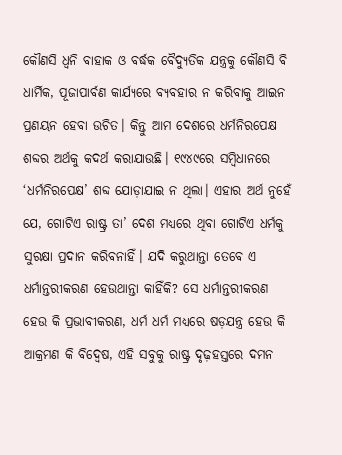କୌଣସି ଧ୍ୱନି ବାହାକ ଓ ବର୍ଦ୍ଧକ ବୈଦ୍ୟୁତିକ ଯନ୍ତ୍ରକୁ କୌଣସି ବି ଧାର୍ମିକ, ପୂଜାପାର୍ବଣ କାର୍ଯ୍ୟରେ ବ୍ୟବହାର ନ କରିବାକୁ ଆଇନ ପ୍ରଣୟନ ହେବା ଉଚିତ। କିନ୍ତୁ ଆମ ଦେଶରେ ଧର୍ମନିରପେକ୍ଷ ଶବ୍ଦର ଅର୍ଥକୁ କଦର୍ଥ କରାଯାଉଛି। ୧୯୪୯ରେ ସମ୍ବିଧାନରେ ‘ଧର୍ମନିରପେକ୍ଷ’ ଶବ୍ଦ ଯୋଡ଼ାଯାଇ ନ ଥିଲା। ଏହାର ଅର୍ଥ ନୁହେଁ ଯେ, ଗୋଟିଏ ରାଷ୍ଟ୍ର ତା’ ଦେଶ ମଧ୍ୟରେ ଥିବା ଗୋଟିଏ ଧର୍ମକୁ ସୁରକ୍ଷା ପ୍ରଦାନ କରିବନାହିଁ। ଯଦି କରୁଥାନ୍ତା ତେବେ ଏ ଧର୍ମାନ୍ତରୀକରଣ ହେଉଥାନ୍ତା କାହିଁକି? ସେ ଧର୍ମାନ୍ତରୀକରଣ ହେଉ କି ପ୍ରଭାବୀକରଣ, ଧର୍ମ ଧର୍ମ ମଧ୍ୟରେ ଷଡ଼ଯନ୍ତ୍ର ହେଉ କି ଆକ୍ରମଣ କି ବିଦ୍ୱେଷ, ଏହି ସବୁକୁ ରାଷ୍ଟ୍ର ଦୃଢ଼ହସ୍ତରେ ଦମନ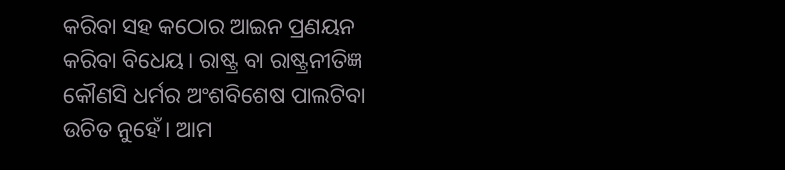କରିବା ସହ କଠୋର ଆଇନ ପ୍ରଣୟନ କରିବା ବିଧେୟ। ରାଷ୍ଟ୍ର ବା ରାଷ୍ଟ୍ରନୀତିଜ୍ଞ କୌଣସି ଧର୍ମର ଅଂଶବିଶେଷ ପାଲଟିବା ଉଚିତ ନୁହେଁ। ଆମ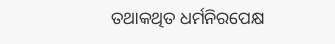ତଥାକଥିତ ଧର୍ମନିରପେକ୍ଷ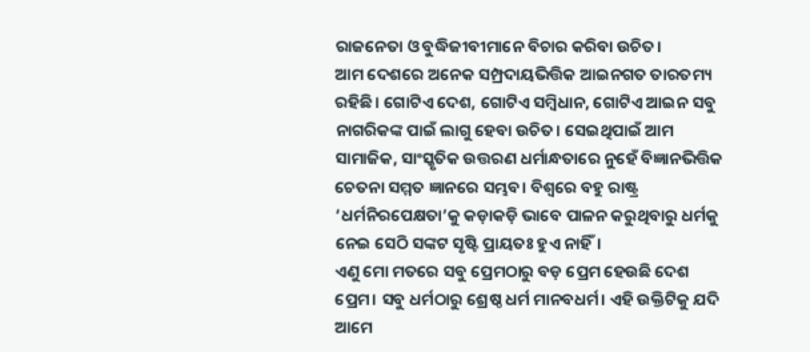ରାଜନେତା ଓ ବୁଦ୍ଧିଜୀବୀମାନେ ବିଚାର କରିବା ଉଚିତ।
ଆମ ଦେଶରେ ଅନେକ ସମ୍ପ୍ରଦାୟଭିତ୍ତିକ ଆଇନଗତ ତାରତମ୍ୟ ରହିଛି। ଗୋଟିଏ ଦେଶ, ଗୋଟିଏ ସମ୍ବିଧାନ, ଗୋଟିଏ ଆଇନ ସବୁ ନାଗରିକଙ୍କ ପାଇଁ ଲାଗୁ ହେବା ଉଚିତ। ସେଇଥିପାଇଁ ଆମ ସାମାଜିକ, ସାଂସ୍କୃତିକ ଉତ୍ତରଣ ଧର୍ମାନ୍ଧତାରେ ନୁହେଁ ବିଜ୍ଞାନଭିତ୍ତିକ ଚେତନା ସମ୍ମତ ଜ୍ଞାନରେ ସମ୍ଭବ। ବିଶ୍ୱରେ ବହୁ ରାଷ୍ଟ୍ର ‘ଧର୍ମନିରପେକ୍ଷତା’କୁ କଡ଼ାକଡ଼ି ଭାବେ ପାଳନ କରୁଥିବାରୁ ଧର୍ମକୁ ନେଇ ସେଠି ସଙ୍କଟ ସୃଷ୍ଟି ପ୍ରାୟତଃ ହୁଏ ନାହିଁ।
ଏଣୁ ମୋ ମତରେ ସବୁ ପ୍ରେମଠାରୁ ବଡ଼ ପ୍ରେମ ହେଉଛି ଦେଶ ପ୍ରେମ। ସବୁ ଧର୍ମଠାରୁ ଶ୍ରେଷ୍ଠ ଧର୍ମ ମାନବଧର୍ମ। ଏହି ଉକ୍ତିଟିକୁ ଯଦି ଆମେ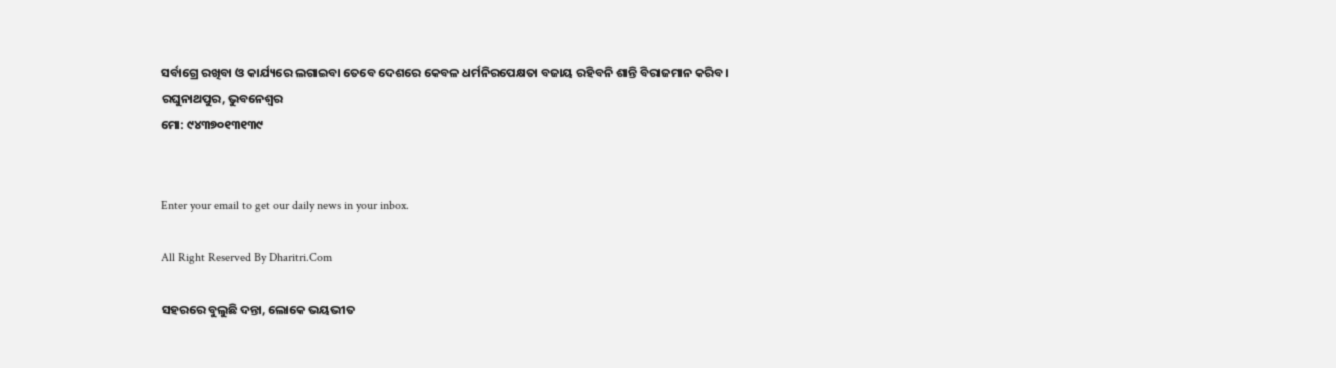ସର୍ବାଗ୍ରେ ରଖିବା ଓ କାର୍ଯ୍ୟରେ ଲଗାଇବା ତେବେ ଦେଶରେ କେବଳ ଧର୍ମନିରପେକ୍ଷତା ବଜାୟ ରହିବନି ଶାନ୍ତି ବିରାଜମାନ କରିବ।
ରଘୁନାଥପୁର, ଭୁବନେଶ୍ୱର
ମୋ: ୯୪୩୭୦୧୩୧୩୯


Enter your email to get our daily news in your inbox.

All Right Reserved By Dharitri.Com

ସହରରେ ବୁଲୁଛି ଦନ୍ତା, ଲୋକେ ଭୟଭୀତ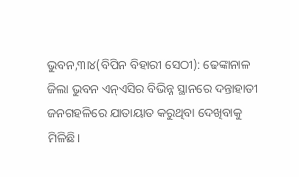ଭୁବନ,୩ା୪(ବିପିନ ବିହାରୀ ସେଠୀ): ଢେଙ୍କାନାଳ ଜିଲା ଭୁବନ ଏନ୍‌ଏସିର ବିଭିନ୍ନ ସ୍ଥାନରେ ଦନ୍ତାହାତୀ ଜନଗହଳିରେ ଯାତାୟାତ କରୁଥିବା ଦେଖିବାକୁ ମିଳିଛି।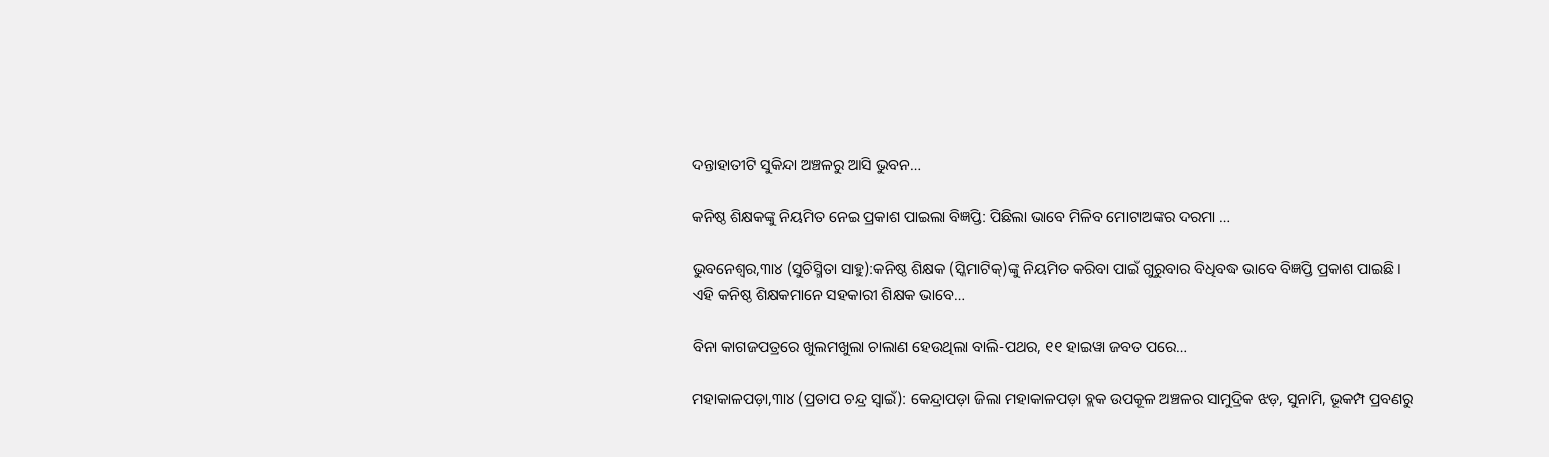ଦନ୍ତାହାତୀଟି ସୁକିନ୍ଦା ଅଞ୍ଚଳରୁ ଆସି ଭୁବନ…

କନିଷ୍ଠ ଶିକ୍ଷକଙ୍କୁ ନିୟମିତ ନେଇ ପ୍ରକାଶ ପାଇଲା ବିଜ୍ଞପ୍ତି: ପିଛିଲା ଭାବେ ମିଳିବ ମୋଟାଅଙ୍କର ଦରମା …

ଭୁବନେଶ୍ୱର,୩ା୪ (ସୁଚିସ୍ମିତା ସାହୁ):କନିଷ୍ଠ ଶିକ୍ଷକ (ସ୍କିମାଟିକ୍‌)ଙ୍କୁ ନିୟମିତ କରିବା ପାଇଁ ଗୁରୁବାର ବିଧିବଦ୍ଧ ଭାବେ ବିଜ୍ଞପ୍ତି ପ୍ରକାଶ ପାଇଛି। ଏହି କନିଷ୍ଠ ଶିକ୍ଷକମାନେ ସହକାରୀ ଶିକ୍ଷକ ଭାବେ…

ବିନା କାଗଜପତ୍ରରେ ଖୁଲମଖୁଲା ଚାଲାଣ ହେଉଥିଲା ବାଲି-ପଥର, ୧୧ ହାଇୱା ଜବତ ପରେ…

ମହାକାଳପଡ଼ା,୩ା୪ (ପ୍ରତାପ ଚନ୍ଦ୍ର ସ୍ବାଇଁ): କେନ୍ଦ୍ରାପଡ଼ା ଜିଲା ମହାକାଳପଡ଼ା ବ୍ଲକ ଉପକୂଳ ଅଞ୍ଚଳର ସାମୁଦ୍ରିକ ଝଡ଼, ସୁନାମି, ଭୂକମ୍ପ ପ୍ରବଣରୁ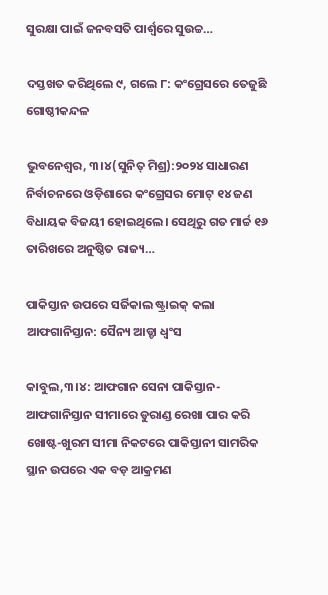ସୁରକ୍ଷା ପାଇଁ ଜନବସତି ପାର୍ଶ୍ୱରେ ସୁଉଚ୍ଚ…

ଦସ୍ତଖତ କରିଥିଲେ ୯, ଗଲେ ୮: କଂଗ୍ରେସରେ ତେଜୁଛି ଗୋଷ୍ଠୀକନ୍ଦଳ

ଭୁବନେଶ୍ୱର, ୩।୪(ସୁନିତ୍‌ ମିଶ୍ର):୨୦୨୪ ସାଧାରଣ ନିର୍ବାଚନରେ ଓଡ଼ିଶାରେ କଂଗ୍ରେସର ମୋଟ୍‌ ୧୪ ଜଣ ବିଧାୟକ ବିଜୟୀ ହୋଇଥିଲେ। ସେଥିରୁ ଗତ ମାର୍ଚ୍ଚ ୧୬ ତାରିଖରେ ଅନୁଷ୍ଠିତ ରାଜ୍ୟ…

ପାକିସ୍ତାନ ଉପରେ ସର୍ଜିକାଲ ଷ୍ଟ୍ରାଇକ୍‌ କଲା ଆଫଗାନିସ୍ତାନ: ସୈନ୍ୟ ଆଡ୍ଡା ଧ୍ୱଂସ

କାବୁଲ,୩।୪: ଆଫଗାନ ସେନା ପାକିସ୍ତାନ-ଆଫଗାନିସ୍ତାନ ସୀମାରେ ଡୁରାଣ୍ଡ ରେଖା ପାର କରି ଖୋଷ୍ଟ-ଖୁରମ ସୀମା ନିକଟରେ ପାକିସ୍ତାନୀ ସାମରିକ ସ୍ଥାନ ଉପରେ ଏକ ବଡ଼ ଆକ୍ରମଣ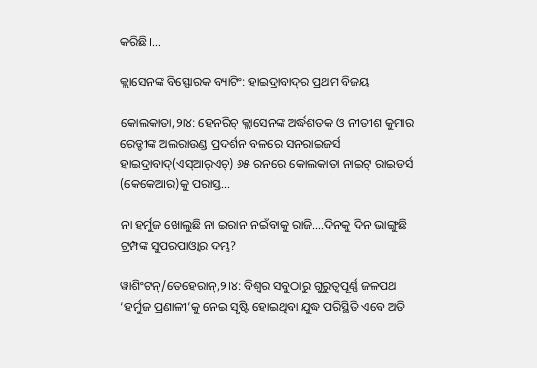କରିଛି।…

କ୍ଲାସେନଙ୍କ ବିସ୍ଫୋରକ ବ୍ୟାଟିଂ: ହାଇଦ୍ରାବାଦ୍‌ର ପ୍ରଥମ ବିଜୟ

କୋଲକାତା,୨ା୪: ହେନରିଚ୍‌ କ୍ଲାସେନଙ୍କ ଅର୍ଦ୍ଧଶତକ ଓ ନୀତୀଶ କୁମାର ରେଡ୍ଡୀଙ୍କ ଅଲରାଉଣ୍ଡ ପ୍ରଦର୍ଶନ ବଳରେ ସନରାଇଜର୍ସ ହାଇଦ୍ରାବାଦ୍‌(ଏସ୍‌ଆର୍‌ଏଚ୍‌) ୬୫ ରନରେ କୋଲକାତା ନାଇଟ୍‌ ରାଇଡର୍ସ (କେକେଆର)କୁ ପରାସ୍ତ…

ନା ହର୍ମୁଜ ଖୋଲୁଛି ନା ଇରାନ ନଇଁବାକୁ ରାଜି….ଦିନକୁ ଦିନ ଭାଙ୍ଗୁଛି ଟ୍ରମ୍ପଙ୍କ ସୁପରପାଓ୍ବାର ଦମ୍ଭ?

ୱାଶିଂଟନ୍/ତେହେରାନ୍,୨।୪: ବିଶ୍ୱର ସବୁଠାରୁ ଗୁରୁତ୍ୱପୂର୍ଣ୍ଣ ଜଳପଥ ‘ହର୍ମୁଜ ପ୍ରଣାଳୀ’କୁ ନେଇ ସୃଷ୍ଟି ହୋଇଥିବା ଯୁଦ୍ଧ ପରିସ୍ଥିତି ଏବେ ଅତି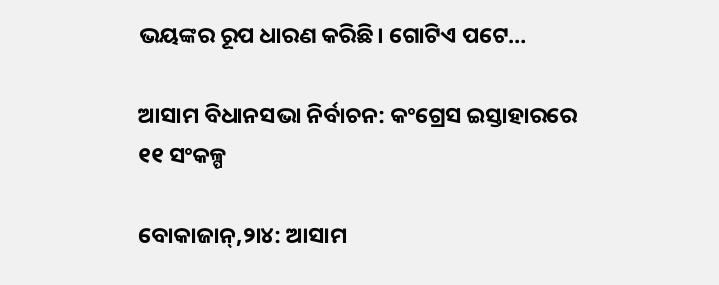ଭୟଙ୍କର ରୂପ ଧାରଣ କରିଛି। ଗୋଟିଏ ପଟେ…

ଆସାମ ବିଧାନସଭା ନିର୍ବାଚନ: କଂଗ୍ରେସ ଇସ୍ତାହାରରେ ୧୧ ସଂକଳ୍ପ

ବୋକାଜାନ୍‌,୨ା୪: ଆସାମ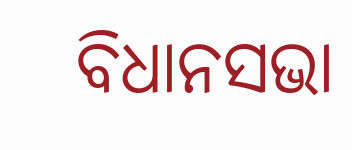ବିଧାନସଭା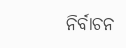ନିର୍ବାଚନ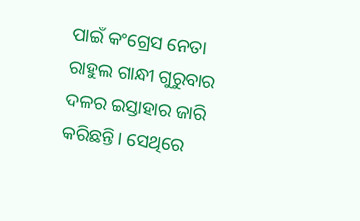ପାଇଁ କଂଗ୍ରେସ ନେତା ରାହୁଲ ଗାନ୍ଧୀ ଗୁରୁବାର ଦଳର ଇସ୍ତାହାର ଜାରି କରିଛନ୍ତି। ସେଥିରେ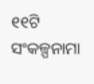୧୧ଟି ସଂକଳ୍ପନାମା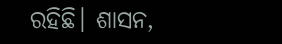ରହିଛି। ଶାସନ,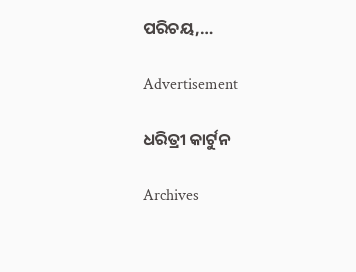ପରିଚୟ,…

Advertisement

ଧରିତ୍ରୀ କାର୍ଟୁନ

Archives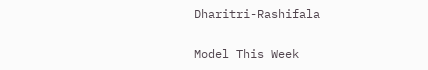Dharitri-Rashifala

Model This Week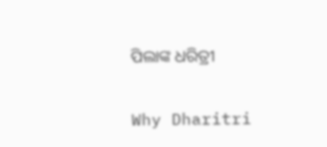ପିଲାଙ୍କ ଧରିତ୍ରୀ

Why Dharitri